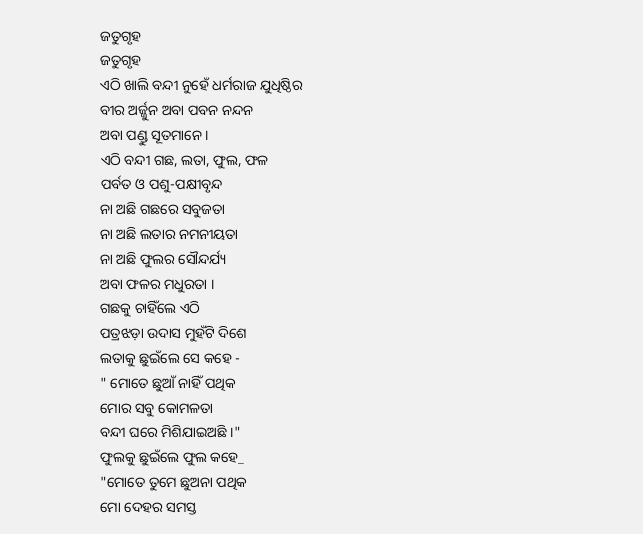ଜତୁଗୃହ
ଜତୁଗୃହ
ଏଠି ଖାଲି ବନ୍ଦୀ ନୁହେଁ ଧର୍ମରାଜ ଯୁଧିଷ୍ଠିର
ବୀର ଅର୍ଜ୍ଜୁନ ଅବା ପବନ ନନ୍ଦନ
ଅବା ପଣ୍ଡୁ ସୂତମାନେ ।
ଏଠି ବନ୍ଦୀ ଗଛ, ଲତା, ଫୁଲ, ଫଳ
ପର୍ବତ ଓ ପଶୁ-ପକ୍ଷୀବୃନ୍ଦ
ନା ଅଛି ଗଛରେ ସବୁଜତା
ନା ଅଛି ଲତାର ନମନୀୟତା
ନା ଅଛି ଫୁଲର ସୌନ୍ଦର୍ଯ୍ୟ
ଅବା ଫଳର ମଧୁରତା ।
ଗଛକୁ ଚାହିଁଲେ ଏଠି
ପତ୍ରଝଡ଼ା ଉଦାସ ମୁହଁଟି ଦିଶେ
ଲତାକୁ ଛୁଇଁଲେ ସେ କହେ -
" ମୋତେ ଛୁଆଁ ନାହିଁ ପଥିକ
ମୋର ସବୁ କୋମଳତା
ବନ୍ଦୀ ଘରେ ମିଶିଯାଇଅଛି ।"
ଫୁଲକୁ ଛୁଇଁଲେ ଫୁଲ କହେ_
"ମୋତେ ତୁମେ ଛୁଅନା ପଥିକ
ମୋ ଦେହର ସମସ୍ତ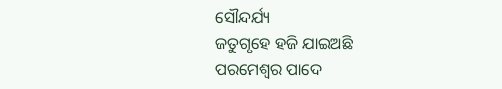ସୌନ୍ଦର୍ଯ୍ୟ
ଜତୁଗୃହେ ହଜି ଯାଇଅଛି
ପରମେଶ୍ଵର ପାଦେ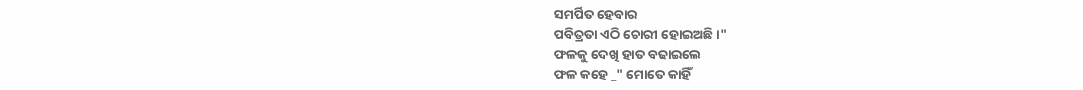ସମର୍ପିତ ହେବାର
ପବିତ୍ରତା ଏଠି ଚୋରୀ ହୋଇଅଛି ।"
ଫଳକୁ ଦେଖି ହାତ ବଢାଇଲେ
ଫଳ କହେ _" ମୋତେ କାହିଁ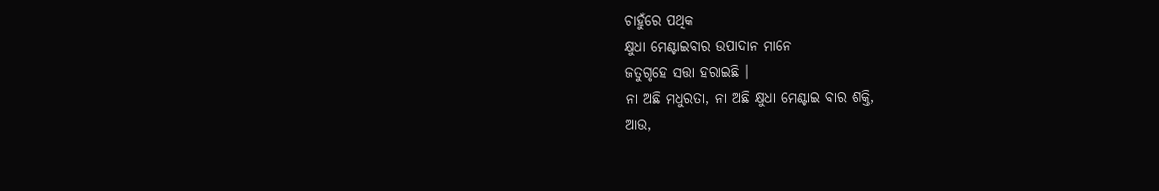ଚାହୁଁରେ ପଥିକ
କ୍ଷୁଧା ମେଣ୍ଟାଇବାର ଉପାଦାନ ମାନେ
ଜତୁଗୃହେ ସତ୍ତା ହରାଇଛି ।
ନା ଅଛି ମଧୁରତା, ନା ଅଛି କ୍ଷୁଧା ମେଣ୍ଟାଇ ବାର ଶକ୍ତି,
ଆଉ,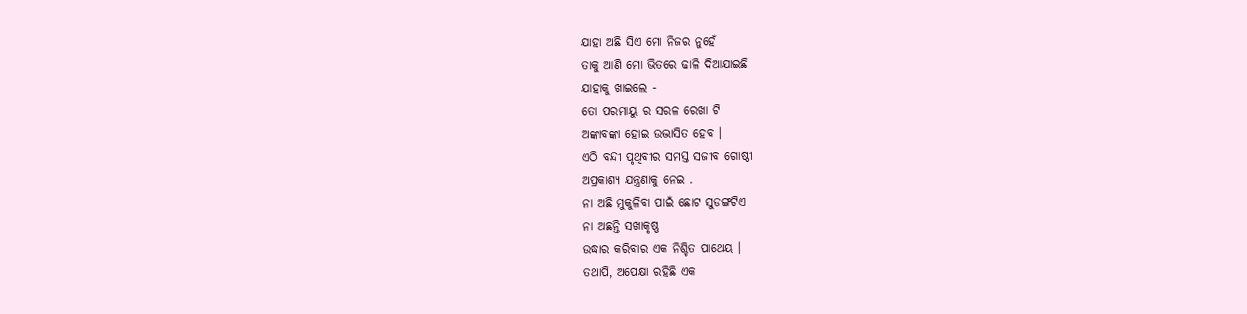ଯାହା ଅଛି ସିଏ ମୋ ନିଜର ନୁହେଁ
ତାକୁ ଆଣି ମୋ ଭିତରେ ଢାଳି ଦିଆଯାଇଛି
ଯାହାକୁ ଖାଇଲେ -
ତୋ ପରମାୟୁ ର ସରଳ ରେଖା ଟି
ଅଙ୍କାବଙ୍କା ହୋଇ ଉଦ୍ଭାସିତ ହେବ ।
ଏଠି ବନ୍ଦୀ ପୃଥିବୀର ସମସ୍ତ ସଜୀବ ଗୋଷ୍ଠୀ
ଅପ୍ରକାଶ୍ଯ ଯନ୍ତ୍ରଣାକୁ ନେଇ .
ନା ଅଛି ମୁକୁଳିବା ପାଇଁ ଛୋଟ ସୁଡଙ୍ଗଟିଏ
ନା ଅଛନ୍ତି ସଖାକୃଷ୍ଣ
ଉଦ୍ଧାର କରିବାର ଏକ ନିଶ୍ଚିତ ପାଥେୟ ।
ତଥାପି, ଅପେକ୍ଷା ରହିଛି ଏକ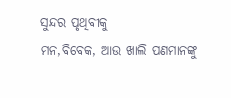ସୁନ୍ଦର ପୃଥିବୀକୁ
ମନ,ବିବେକ, ଆଉ ଖାଲି ପଣମାନଙ୍କୁ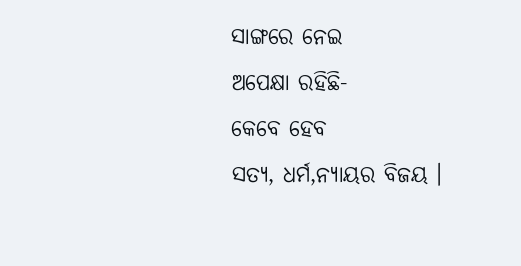ସାଙ୍ଗରେ ନେଇ
ଅପେକ୍ଷା ରହିଛି-
କେବେ ହେବ
ସତ୍ୟ, ଧର୍ମ,ନ୍ୟାୟର ବିଜୟ ।